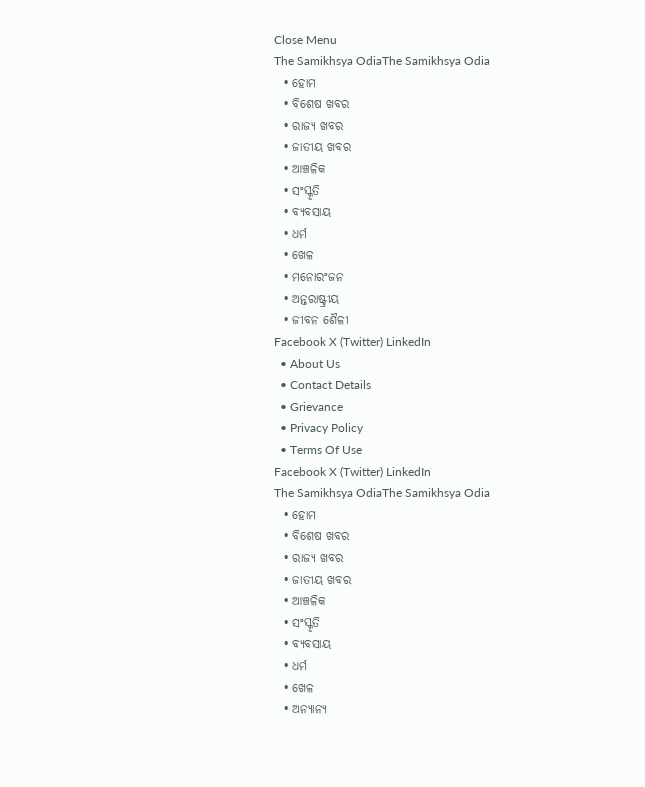Close Menu
The Samikhsya OdiaThe Samikhsya Odia
  • ହୋମ
  • ବିଶେଷ ଖବର
  • ରାଜ୍ୟ ଖବର
  • ଜାତୀୟ ଖବର
  • ଆଞ୍ଚଳିକ
  • ସଂସ୍କୃତି
  • ବ୍ୟବସାୟ
  • ଧର୍ମ
  • ଖେଳ
  • ମନୋରଂଜନ
  • ଅନ୍ତରାଷ୍ଟ୍ରୀୟ
  • ଜୀବନ ଶୈଳୀ
Facebook X (Twitter) LinkedIn
  • About Us
  • Contact Details
  • Grievance
  • Privacy Policy
  • Terms Of Use
Facebook X (Twitter) LinkedIn
The Samikhsya OdiaThe Samikhsya Odia
  • ହୋମ
  • ବିଶେଷ ଖବର
  • ରାଜ୍ୟ ଖବର
  • ଜାତୀୟ ଖବର
  • ଆଞ୍ଚଳିକ
  • ସଂସ୍କୃତି
  • ବ୍ୟବସାୟ
  • ଧର୍ମ
  • ଖେଳ
  • ଅନ୍ୟାନ୍ୟ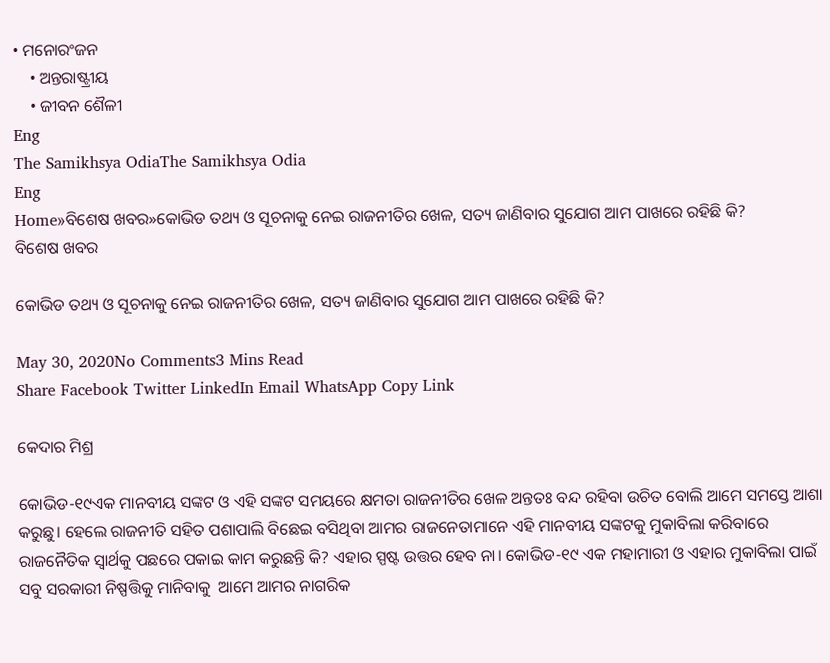• ମନୋରଂଜନ
    • ଅନ୍ତରାଷ୍ଟ୍ରୀୟ
    • ଜୀବନ ଶୈଳୀ
Eng
The Samikhsya OdiaThe Samikhsya Odia
Eng
Home»ବିଶେଷ ଖବର»କୋଭିଡ ତଥ୍ୟ ଓ ସୂଚନାକୁ ନେଇ ରାଜନୀତିର ଖେଳ, ସତ୍ୟ ଜାଣିବାର ସୁଯୋଗ ଆମ ପାଖରେ ରହିଛି କି?
ବିଶେଷ ଖବର

କୋଭିଡ ତଥ୍ୟ ଓ ସୂଚନାକୁ ନେଇ ରାଜନୀତିର ଖେଳ, ସତ୍ୟ ଜାଣିବାର ସୁଯୋଗ ଆମ ପାଖରେ ରହିଛି କି?

May 30, 2020No Comments3 Mins Read
Share Facebook Twitter LinkedIn Email WhatsApp Copy Link

କେଦାର ମିଶ୍ର

କୋଭିଡ-୧୯ଏକ ମାନବୀୟ ସଙ୍କଟ ଓ ଏହି ସଙ୍କଟ ସମୟରେ କ୍ଷମତା ରାଜନୀତିର ଖେଳ ଅନ୍ତତଃ ବନ୍ଦ ରହିବା ଉଚିତ ବୋଲି ଆମେ ସମସ୍ତେ ଆଶା କରୁଛୁ। ହେଲେ ରାଜନୀତି ସହିତ ପଶାପାଲି ବିଛେଇ ବସିଥିବା ଆମର ରାଜନେତାମାନେ ଏହି ମାନବୀୟ ସଙ୍କଟକୁ ମୁକାବିଲା କରିବାରେ ରାଜନୈତିକ ସ୍ଵାର୍ଥକୁ ପଛରେ ପକାଇ କାମ କରୁଛନ୍ତି କି? ଏହାର ସ୍ପଷ୍ଟ ଉତ୍ତର ହେବ ନା। କୋଭିଡ-୧୯ ଏକ ମହାମାରୀ ଓ ଏହାର ମୁକାବିଲା ପାଇଁ ସବୁ ସରକାରୀ ନିଷ୍ପତ୍ତିକୁ ମାନିବାକୁ  ଆମେ ଆମର ନାଗରିକ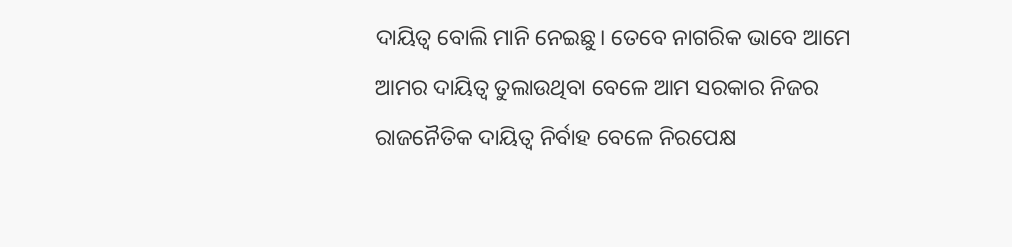ଦାୟିତ୍ଵ ବୋଲି ମାନି ନେଇଛୁ। ତେବେ ନାଗରିକ ଭାବେ ଆମେ ଆମର ଦାୟିତ୍ଵ ତୁଲାଉଥିବା ବେଳେ ଆମ ସରକାର ନିଜର ରାଜନୈତିକ ଦାୟିତ୍ଵ ନିର୍ବାହ ବେଳେ ନିରପେକ୍ଷ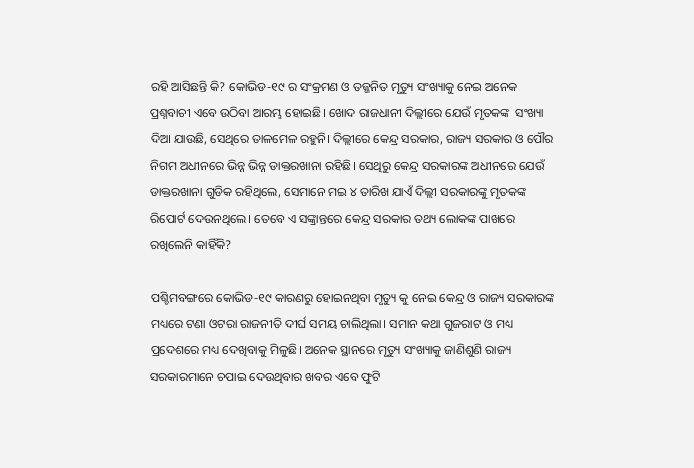ରହି ଆସିଛନ୍ତି କି? କୋଭିଡ-୧୯ ର ସଂକ୍ରମଣ ଓ ତଜ୍ଜନିତ ମୃତ୍ୟୁ ସଂଖ୍ୟାକୁ ନେଇ ଅନେକ ପ୍ରଶ୍ନବାଚୀ ଏବେ ଉଠିବା ଆରମ୍ଭ ହୋଇଛି। ଖୋଦ ରାଜଧାନୀ ଦିଲ୍ଲୀରେ ଯେଉଁ ମୃତକଙ୍କ  ସଂଖ୍ୟା ଦିଆ ଯାଉଛି, ସେଥିରେ ତାଳମେଳ ରହୁନି। ଦିଲ୍ଲୀରେ କେନ୍ଦ୍ର ସରକାର, ରାଜ୍ୟ ସରକାର ଓ ପୌର ନିଗମ ଅଧୀନରେ ଭିନ୍ନ ଭିନ୍ନ ଡାକ୍ତରଖାନା ରହିଛି। ସେଥିରୁ କେନ୍ଦ୍ର ସରକାରଙ୍କ ଅଧୀନରେ ଯେଉଁ ଡାକ୍ତରଖାନା ଗୁଡିକ ରହିଥିଲେ, ସେମାନେ ମଇ ୪ ତାରିଖ ଯାଏଁ ଦିଲ୍ଲୀ ସରକାରଙ୍କୁ ମୃତକଙ୍କ ରିପୋର୍ଟ ଦେଉନଥିଲେ। ତେବେ ଏ ସଙ୍କ୍ରାନ୍ତରେ କେନ୍ଦ୍ର ସରକାର ତଥ୍ୟ ଲୋକଙ୍କ ପାଖରେ ରଖିଲେନି କାହିଁକି?

ପଶ୍ଚିମବଙ୍ଗରେ କୋଭିଡ-୧୯ କାରଣରୁ ହୋଇନଥିବା ମୃତ୍ୟୁ କୁ ନେଇ କେନ୍ଦ୍ର ଓ ରାଜ୍ୟ ସରକାରଙ୍କ ମଧ୍ୟରେ ଟଣା ଓଟରା ରାଜନୀତି ଦୀର୍ଘ ସମୟ ଚାଲିଥିଲା। ସମାନ କଥା ଗୁଜରାଟ ଓ ମଧ୍ୟ ପ୍ରଦେଶରେ ମଧ୍ୟ ଦେଖିବାକୁ ମିଳୁଛି। ଅନେକ ସ୍ଥାନରେ ମୃତ୍ୟୁ ସଂଖ୍ୟାକୁ ଜାଣିଶୁଣି ରାଜ୍ୟ ସରକାରମାନେ ଚପାଇ ଦେଉଥିବାର ଖବର ଏବେ ଫୁଟି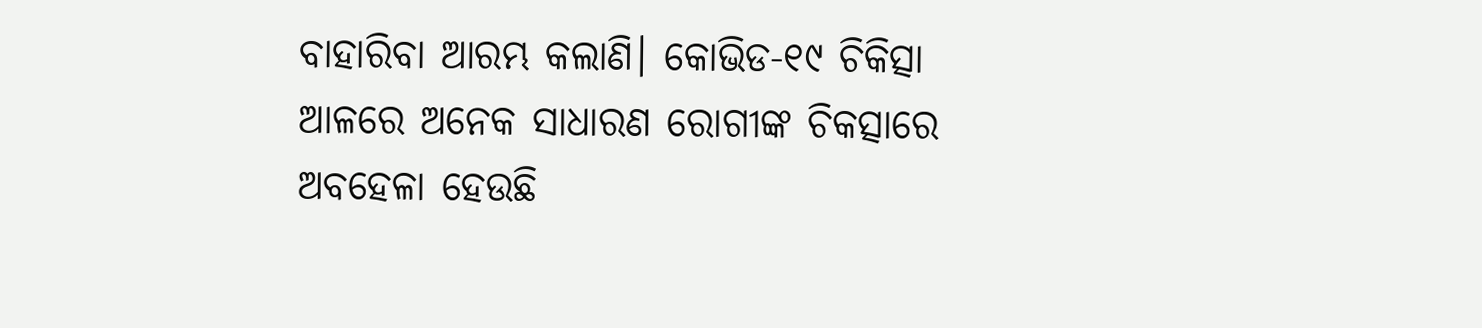ବାହାରିବା ଆରମ୍ଭ କଲାଣି। କୋଭିଡ-୧୯ ଚିକିତ୍ସା ଆଳରେ ଅନେକ ସାଧାରଣ ରୋଗୀଙ୍କ ଚିକତ୍ସାରେ ଅବହେଳା ହେଉଛି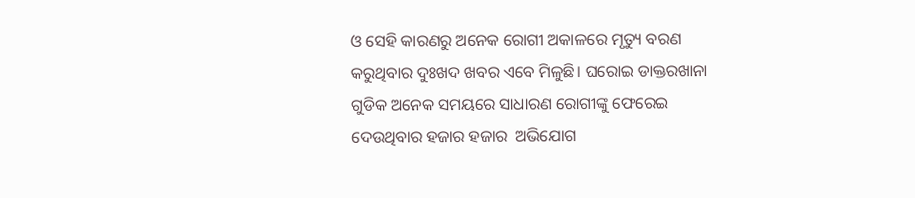ଓ ସେହି କାରଣରୁ ଅନେକ ରୋଗୀ ଅକାଳରେ ମୃତ୍ୟୁ ବରଣ କରୁଥିବାର ଦୁଃଖଦ ଖବର ଏବେ ମିଳୁଛି। ଘରୋଇ ଡାକ୍ତରଖାନା ଗୁଡିକ ଅନେକ ସମୟରେ ସାଧାରଣ ରୋଗୀଙ୍କୁ ଫେରେଇ ଦେଉଥିବାର ହଜାର ହଜାର  ଅଭିଯୋଗ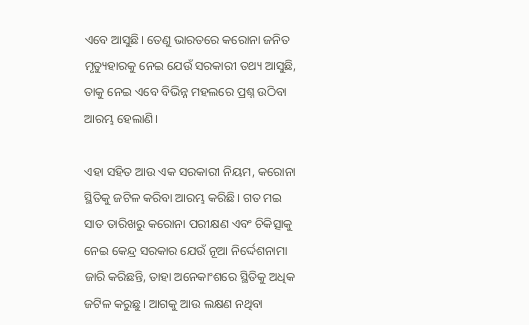ଏବେ ଆସୁଛି। ତେଣୁ ଭାରତରେ କରୋନା ଜନିତ ମୃତ୍ୟୁହାରକୁ ନେଇ ଯେଉଁ ସରକାରୀ ତଥ୍ୟ ଆସୁଛି, ତାକୁ ନେଇ ଏବେ ବିଭିନ୍ନ ମହଲରେ ପ୍ରଶ୍ନ ଉଠିବା ଆରମ୍ଭ ହେଲାଣି।

ଏହା ସହିତ ଆଉ ଏକ ସରକାରୀ ନିୟମ, କରୋନା ସ୍ଥିତିକୁ ଜଟିଳ କରିବା ଆରମ୍ଭ କରିଛି। ଗତ ମଇ ସାତ ତାରିଖରୁ କରୋନା ପରୀକ୍ଷଣ ଏବଂ ଚିକିତ୍ସାକୁ ନେଇ କେନ୍ଦ୍ର ସରକାର ଯେଉଁ ନୂଆ ନିର୍ଦ୍ଦେଶନାମା ଜାରି କରିଛନ୍ତି, ତାହା ଅନେକାଂଶରେ ସ୍ଥିତିକୁ ଅଧିକ ଜଟିଳ କରୁଛୁ। ଆଗକୁ ଆଉ ଲକ୍ଷଣ ନଥିବା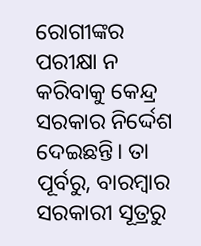ରୋଗୀଙ୍କର ପରୀକ୍ଷା ନ କରିବାକୁ କେନ୍ଦ୍ର ସରକାର ନିର୍ଦ୍ଦେଶ ଦେଇଛନ୍ତି। ତା ପୂର୍ବରୁ, ବାରମ୍ବାର ସରକାରୀ ସୂତ୍ରରୁ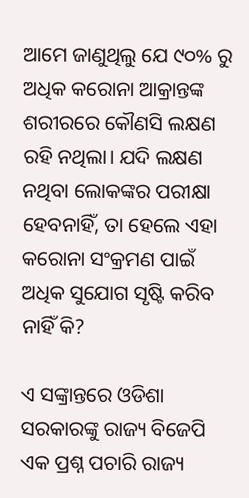ଆମେ ଜାଣୁଥିଲୁ ଯେ ୯୦% ରୁ ଅଧିକ କରୋନା ଆକ୍ରାନ୍ତଙ୍କ ଶରୀରରେ କୌଣସି ଲକ୍ଷଣ ରହି ନଥିଲା। ଯଦି ଲକ୍ଷଣ ନଥିବା ଲୋକଙ୍କର ପରୀକ୍ଷା ହେବନାହିଁ, ତା ହେଲେ ଏହା କରୋନା ସଂକ୍ରମଣ ପାଇଁ ଅଧିକ ସୁଯୋଗ ସୃଷ୍ଟି କରିବ ନାହିଁ କି?

ଏ ସଙ୍କ୍ରାନ୍ତରେ ଓଡିଶା ସରକାରଙ୍କୁ ରାଜ୍ୟ ବିଜେପି ଏକ ପ୍ରଶ୍ନ ପଚାରି ରାଜ୍ୟ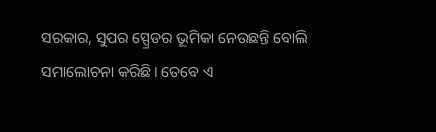ସରକାର, ସୁପର ସ୍ପ୍ରେଡର ଭୂମିକା ନେଉଛନ୍ତି ବୋଲି ସମାଲୋଚନା କରିଛି। ତେବେ ଏ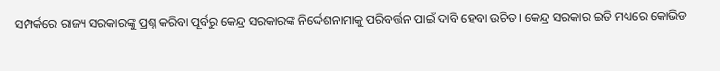ସମ୍ପର୍କରେ ରାଜ୍ୟ ସରକାରଙ୍କୁ ପ୍ରଶ୍ନ କରିବା ପୂର୍ବରୁ କେନ୍ଦ୍ର ସରକାରଙ୍କ ନିର୍ଦ୍ଦେଶନାମାକୁ ପରିବର୍ତ୍ତନ ପାଇଁ ଦାବି ହେବା ଉଚିତ। କେନ୍ଦ୍ର ସରକାର ଇତି ମଧ୍ୟରେ କୋଭିଡ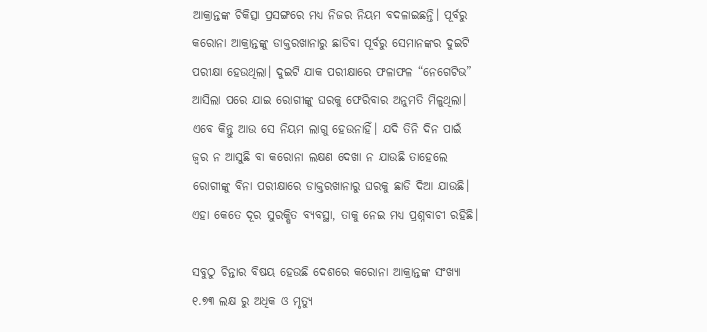ଆକ୍ରାନ୍ତଙ୍କ ଚିକିତ୍ସା ପ୍ରସଙ୍ଗରେ ମଧ୍ୟ ନିଜର ନିୟମ ବଦଳାଇଛନ୍ତି। ପୂର୍ବରୁ କରୋନା ଆକ୍ରାନ୍ତଙ୍କୁ ଡାକ୍ତରଖାନାରୁ ଛାଡିବା ପୂର୍ବରୁ ସେମାନଙ୍କର ଦୁଇଟି ପରୀକ୍ଷା ହେଉଥିଲା। ଦୁଇଟି ଯାକ ପରୀକ୍ଷାରେ ଫଳାଫଳ “ନେଗେଟିଭ” ଆସିଲା ପରେ ଯାଇ ରୋଗୀଙ୍କୁ ଘରକୁ ଫେରିବାର ଅନୁମତି ମିଳୁଥିଲା। ଏବେ କିନ୍ତୁ ଆଉ ସେ ନିୟମ ଲାଗୁ ହେଉନାହିଁ। ଯଦି ତିନି ଦିନ ପାଇଁ ଜ୍ଵର ନ ଆସୁଛି ବା କରୋନା ଲକ୍ଷଣ ଦେଖା ନ ଯାଉଛି ତାହେଲେ ରୋଗୀଙ୍କୁ ବିନା ପରୀକ୍ଷାରେ ଡାକ୍ତରଖାନାରୁ ଘରକୁ ଛାଡି ଦିଆ ଯାଉଛି। ଏହା କେତେ ଦୂର ସୁରକ୍ଷିତ ବ୍ୟବସ୍ଥା, ତାକୁ ନେଇ ମଧ୍ୟ ପ୍ରଶ୍ନବାଚୀ ରହିଛି।

ସବୁଠୁ ଚିନ୍ତାର ବିଷୟ ହେଉଛି ଦେଶରେ କରୋନା ଆକ୍ରାନ୍ତଙ୍କ ସଂଖ୍ୟା ୧.୭୩ ଲକ୍ଷ ରୁ ଅଧିକ ଓ ମୃତ୍ୟୁ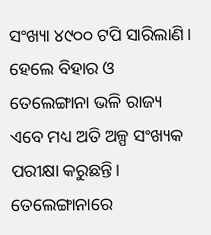ସଂଖ୍ୟା ୪୯୦୦ ଟପି ସାରିଲାଣି। ହେଲେ ବିହାର ଓ ତେଲେଙ୍ଗାନା ଭଳି ରାଜ୍ୟ ଏବେ ମଧ୍ୟ ଅତି ଅଳ୍ପ ସଂଖ୍ୟକ ପରୀକ୍ଷା କରୁଛନ୍ତି। ତେଲେଙ୍ଗାନାରେ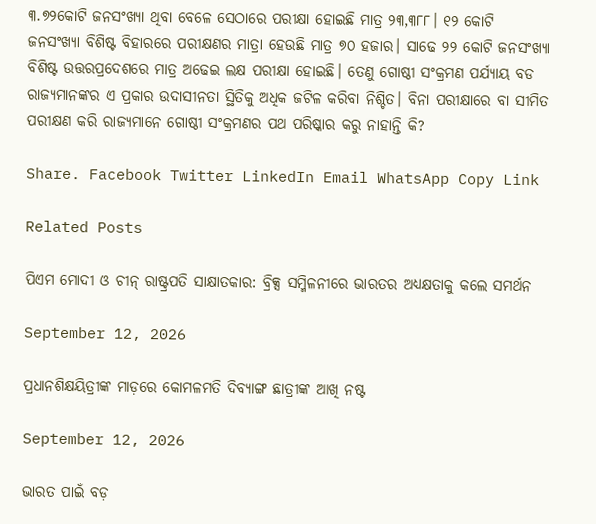୩.୭୨କୋଟି ଜନସଂଖ୍ୟା ଥିବା ବେଳେ ସେଠାରେ ପରୀକ୍ଷା ହୋଇଛି ମାତ୍ର ୨୩,୩୮୮। ୧୨ କୋଟି ଜନସଂଖ୍ୟା ବିଶିଷ୍ଟ ବିହାରରେ ପରୀକ୍ଷଣର ମାତ୍ରା ହେଉଛି ମାତ୍ର ୭୦ ହଜାର। ସାଢେ ୨୨ କୋଟି ଜନସଂଖ୍ୟା ବିଶିଷ୍ଟ ଉତ୍ତରପ୍ରଦେଶରେ ମାତ୍ର ଅଢେଇ ଲକ୍ଷ ପରୀକ୍ଷା ହୋଇଛି। ତେଣୁ ଗୋଷ୍ଠୀ ସଂକ୍ରମଣ ପର୍ଯ୍ୟାୟ ବଡ ରାଜ୍ୟମାନଙ୍କର ଏ ପ୍ରକାର ଉଦାସୀନତା ସ୍ଥିତିକୁ ଅଧିକ ଜଟିଳ କରିବା ନିଶ୍ଚିତ। ବିନା ପରୀକ୍ଷାରେ ବା ସୀମିତ ପରୀକ୍ଷଣ କରି ରାଜ୍ୟମାନେ ଗୋଷ୍ଠୀ ସଂକ୍ରମଣର ପଥ ପରିଷ୍କାର କରୁ ନାହାନ୍ତି କି?

Share. Facebook Twitter LinkedIn Email WhatsApp Copy Link

Related Posts

ପିଏମ ମୋଦୀ ଓ ଚୀନ୍‌ ରାଷ୍ଟ୍ରପତି ସାକ୍ଷାତକାର: ବ୍ରିକ୍ସ ସମ୍ମିଳନୀରେ ଭାରତର ଅଧ୍ୟକ୍ଷତାକୁ କଲେ ସମର୍ଥନ

September 12, 2026

ପ୍ରଧାନଶିକ୍ଷୟିତ୍ରୀଙ୍କ ମାଡ଼ରେ କୋମଳମତି ଦିବ୍ୟାଙ୍ଗ ଛାତ୍ରୀଙ୍କ ଆଖି ନଷ୍ଟ

September 12, 2026

ଭାରତ ପାଇଁ ବଡ଼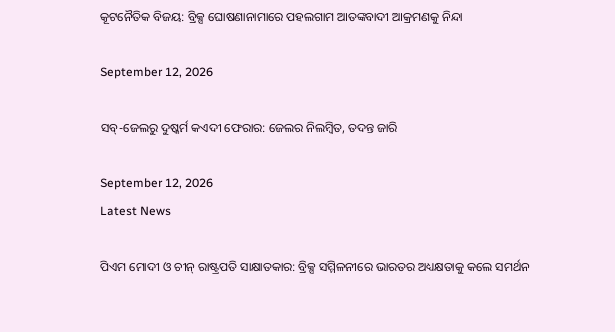କୂଟନୈତିକ ବିଜୟ: ବ୍ରିକ୍ସ ଘୋଷଣାନାମାରେ ପହଲଗାମ ଆତଙ୍କବାଦୀ ଆକ୍ରମଣକୁ ନିନ୍ଦା

September 12, 2026

ସବ୍-ଜେଲରୁ ଦୁଷ୍କର୍ମ କଏଦୀ ଫେରାର: ଜେଲର ନିଲମ୍ବିତ, ତଦନ୍ତ ଜାରି

September 12, 2026
Latest News

ପିଏମ ମୋଦୀ ଓ ଚୀନ୍‌ ରାଷ୍ଟ୍ରପତି ସାକ୍ଷାତକାର: ବ୍ରିକ୍ସ ସମ୍ମିଳନୀରେ ଭାରତର ଅଧ୍ୟକ୍ଷତାକୁ କଲେ ସମର୍ଥନ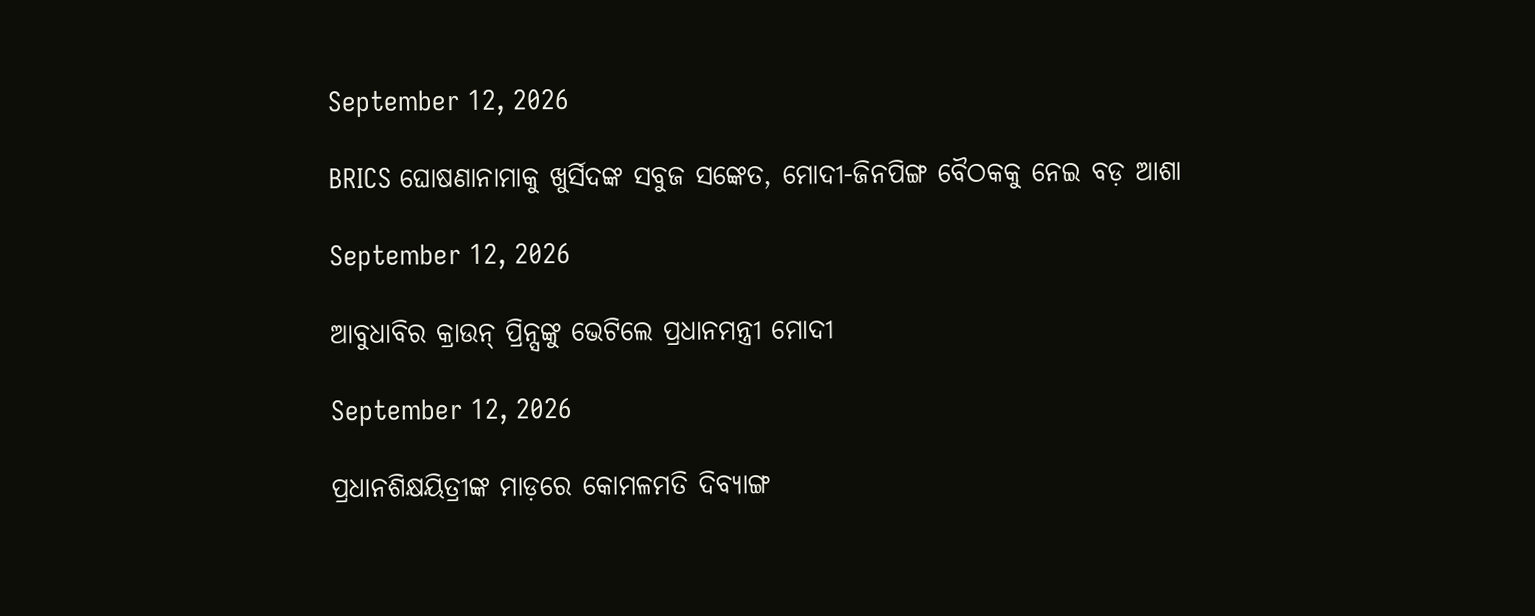September 12, 2026

BRICS ଘୋଷଣାନାମାକୁ ଖୁର୍ସିଦଙ୍କ ସବୁଜ ସଙ୍କେତ, ମୋଦୀ-ଜିନପିଙ୍ଗ ବୈଠକକୁ ନେଇ ବଡ଼ ଆଶା

September 12, 2026

ଆବୁଧାବିର କ୍ରାଉନ୍ ପ୍ରିନ୍ସଙ୍କୁ ଭେଟିଲେ ପ୍ରଧାନମନ୍ତ୍ରୀ ମୋଦୀ

September 12, 2026

ପ୍ରଧାନଶିକ୍ଷୟିତ୍ରୀଙ୍କ ମାଡ଼ରେ କୋମଳମତି ଦିବ୍ୟାଙ୍ଗ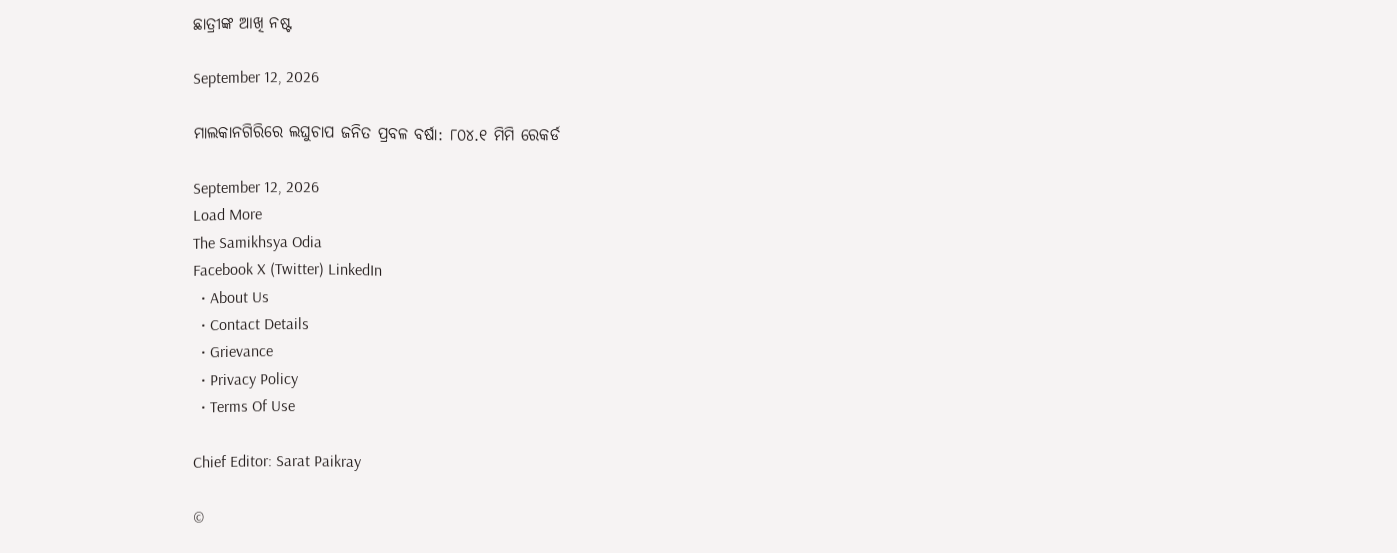ଛାତ୍ରୀଙ୍କ ଆଖି ନଷ୍ଟ

September 12, 2026

ମାଲକାନଗିରିରେ ଲଘୁଚାପ ଜନିତ ପ୍ରବଳ ବର୍ଷା: ୮୦୪.୧ ମିମି ରେକର୍ଡ

September 12, 2026
Load More
The Samikhsya Odia
Facebook X (Twitter) LinkedIn
  • About Us
  • Contact Details
  • Grievance
  • Privacy Policy
  • Terms Of Use

Chief Editor: Sarat Paikray

©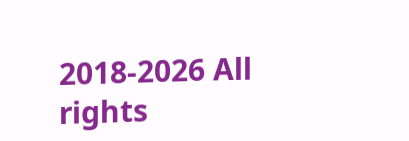2018-2026 All rights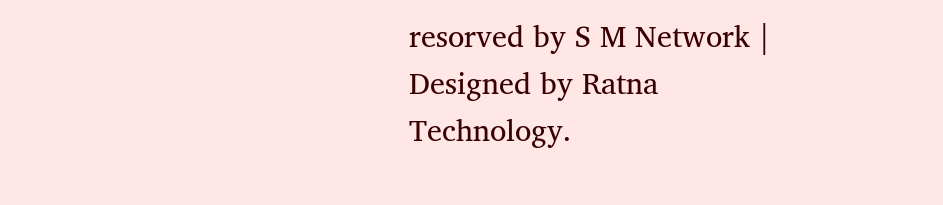resorved by S M Network | Designed by Ratna Technology.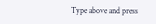Type above and press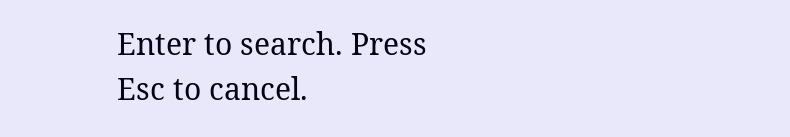Enter to search. Press Esc to cancel.